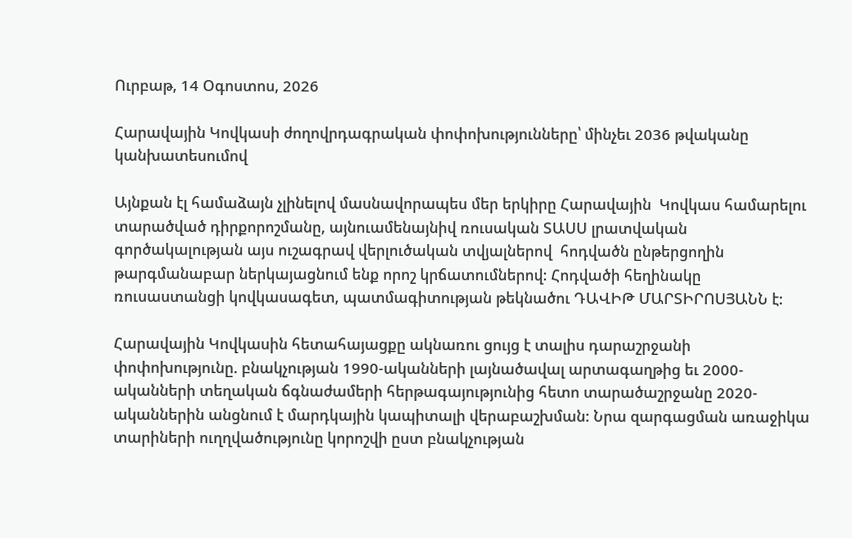Ուրբաթ, 14 Օգոստոս, 2026

Հարավային Կովկասի ժողովրդագրական փոփոխությունները՝ մինչեւ 2036 թվականը կանխատեսումով

Այնքան էլ համաձայն չլինելով մասնավորապես մեր երկիրը Հարավային  Կովկաս համարելու տարածված դիրքորոշմանը, այնուամենայնիվ ռուսական ՏԱՍՍ լրատվական գործակալության այս ուշագրավ վերլուծական տվյալներով  հոդվածն ընթերցողին թարգմանաբար ներկայացնում ենք որոշ կրճատումներով: Հոդվածի հեղինակը ռուսաստանցի կովկասագետ, պատմագիտության թեկնածու ԴԱՎԻԹ ՄԱՐՏԻՐՈՍՅԱՆՆ է:

Հարավային Կովկասին հետահայացքը ակնառու ցույց է տալիս դարաշրջանի փոփոխությունը. բնակչության 1990-ականների լայնածավալ արտագաղթից եւ 2000-ականների տեղական ճգնաժամերի հերթագայությունից հետո տարածաշրջանը 2020-ականներին անցնում է մարդկային կապիտալի վերաբաշխման: Նրա զարգացման առաջիկա տարիների ուղղվածությունը կորոշվի ըստ բնակչության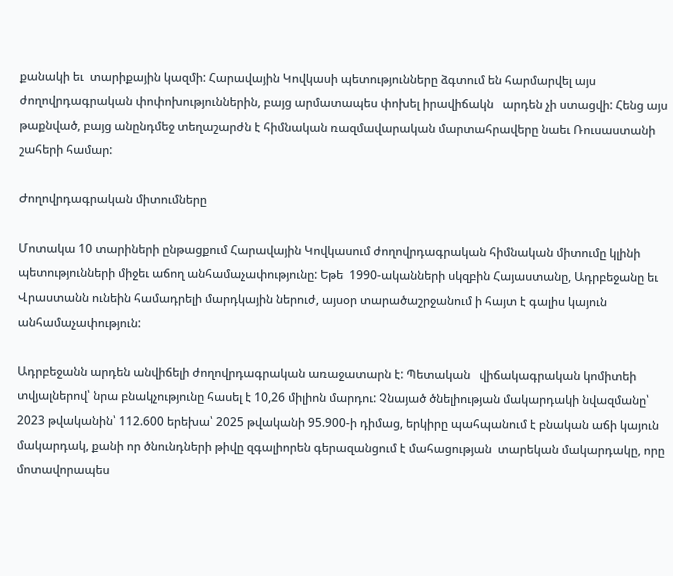քանակի եւ  տարիքային կազմի: Հարավային Կովկասի պետությունները ձգտում են հարմարվել այս ժողովրդագրական փոփոխություններին, բայց արմատապես փոխել իրավիճակն   արդեն չի ստացվի: Հենց այս թաքնված, բայց անընդմեջ տեղաշարժն է հիմնական ռազմավարական մարտահրավերը նաեւ Ռուսաստանի շահերի համար:

Ժողովրդագրական միտումները

Մոտակա 10 տարիների ընթացքում Հարավային Կովկասում ժողովրդագրական հիմնական միտումը կլինի պետությունների միջեւ աճող անհամաչափությունը: Եթե  1990-ականների սկզբին Հայաստանը, Ադրբեջանը եւ Վրաստանն ունեին համադրելի մարդկային ներուժ, այսօր տարածաշրջանում ի հայտ է գալիս կայուն անհամաչափություն:

Ադրբեջանն արդեն անվիճելի ժողովրդագրական առաջատարն է: Պետական   վիճակագրական կոմիտեի տվյալներով՝ նրա բնակչությունը հասել է 10,26 միլիոն մարդու: Չնայած ծնելիության մակարդակի նվազմանը՝ 2023 թվականին՝ 112.600 երեխա՝ 2025 թվականի 95.900-ի դիմաց, երկիրը պահպանում է բնական աճի կայուն մակարդակ, քանի որ ծնունդների թիվը զգալիորեն գերազանցում է մահացության  տարեկան մակարդակը, որը մոտավորապես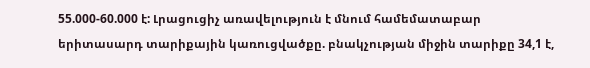55.000-60.000 է: Լրացուցիչ առավելություն է մնում համեմատաբար երիտասարդ տարիքային կառուցվածքը. բնակչության միջին տարիքը 34,1 է,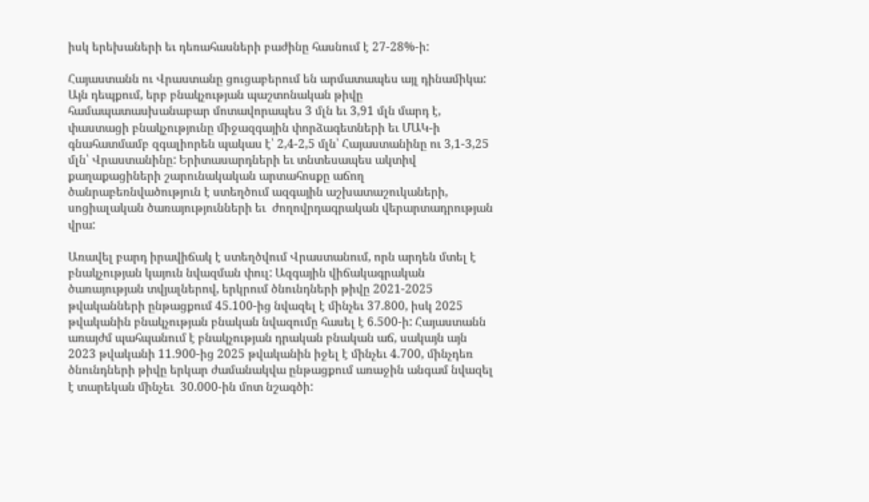իսկ երեխաների եւ դեռահասների բաժինը հասնում է 27-28%-ի:

Հայաստանն ու Վրաստանը ցուցաբերում են արմատապես այլ դինամիկա: Այն դեպքում, երբ բնակչության պաշտոնական թիվը համապատասխանաբար մոտավորապես 3 մլն եւ 3,91 մլն մարդ է, փաստացի բնակչությունը միջազգային փորձագետների եւ ՄԱԿ-ի գնահատմամբ զգալիորեն պակաս է՝ 2,4-2,5 մլն՝ Հայաստանինը ու 3,1-3,25 մլն՝ Վրաստանինը: Երիտասարդների եւ տնտեսապես ակտիվ քաղաքացիների շարունակական արտահոսքը աճող ծանրաբեռնվածություն է ստեղծում ազգային աշխատաշուկաների, սոցիալական ծառայությունների եւ  ժողովրդագրական վերարտադրության վրա:

Առավել բարդ իրավիճակ է ստեղծվում Վրաստանում, որն արդեն մտել է  բնակչության կայուն նվազման փուլ: Ազգային վիճակագրական ծառայության տվյալներով, երկրում ծնունդների թիվը 2021-2025 թվականների ընթացքում 45.100-ից նվազել է մինչեւ 37.800, իսկ 2025 թվականին բնակչության բնական նվազումը հասել է 6.500-ի: Հայաստանն առայժմ պահպանում է բնակչության դրական բնական աճ, սակայն այն 2023 թվականի 11.900-ից 2025 թվականին իջել է մինչեւ 4.700, մինչդեռ ծնունդների թիվը երկար ժամանակվա ընթացքում առաջին անգամ նվազել է տարեկան մինչեւ  30.000-ին մոտ նշագծի: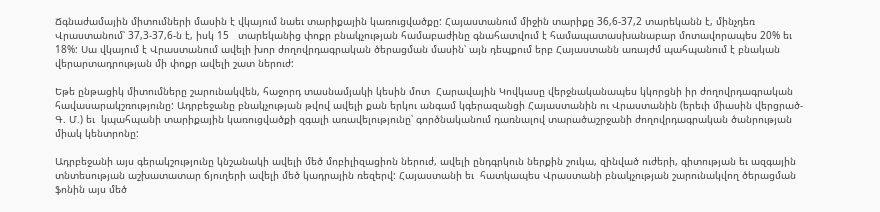Ճգնաժամային միտումների մասին է վկայում նաեւ տարիքային կառուցվածքը: Հայաստանում միջին տարիքը 36,6-37,2 տարեկանն է, մինչդեռ Վրաստանում՝ 37,3-37,6-ն է, իսկ 15   տարեկանից փոքր բնակչության համաբաժինը գնահատվում է համապատասխանաբար մոտավորապես 20% եւ 18%: Սա վկայում է Վրաստանում ավելի խոր ժողովրդագրական ծերացման մասին՝ այն դեպքում երբ Հայաստանն առայժմ պահպանում է բնական վերարտադրության մի փոքր ավելի շատ ներուժ:

Եթե ընթացիկ միտումները շարունակվեն, հաջորդ տասնամյակի կեսին մոտ  Հարավային Կովկասը վերջնականապես կկորցնի իր ժողովրդագրական հավասարակշռությունը: Ադրբեջանը բնակչության թվով ավելի քան երկու անգամ կգերազանցի Հայաստանին ու Վրաստանին (երեւի միասին վերցրած- Գ. Մ.) եւ  կպահպանի տարիքային կառուցվածքի զգալի առավելությունը՝ գործնականում դառնալով տարածաշրջանի ժողովրդագրական ծանրության միակ կենտրոնը:

Ադրբեջանի այս գերակշությունը կնշանակի ավելի մեծ մոբիլիզացիոն ներուժ, ավելի ընդգրկուն ներքին շուկա, զինված ուժերի, գիտության եւ ազգային տնտեսության աշխատատար ճյուղերի ավելի մեծ կադրային ռեզերվ: Հայաստանի եւ  հատկապես Վրաստանի բնակչության շարունակվող ծերացման ֆոնին այս մեծ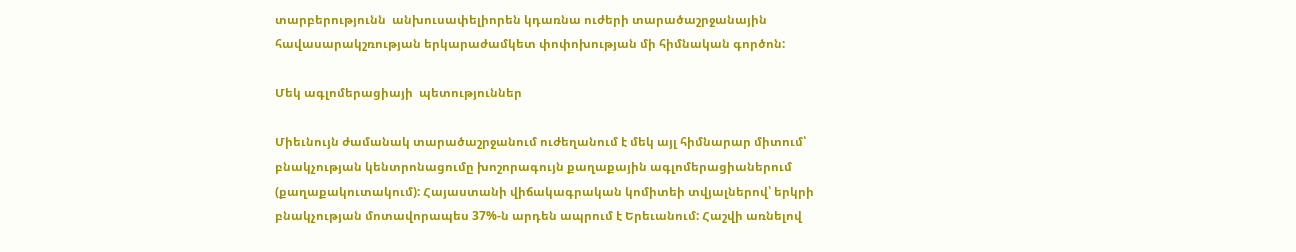տարբերությունն  անխուսափելիորեն կդառնա ուժերի տարածաշրջանային  հավասարակշռության երկարաժամկետ փոփոխության մի հիմնական գործոն:

Մեկ ագլոմերացիայի  պետություններ

Միեւնույն ժամանակ տարածաշրջանում ուժեղանում է մեկ այլ հիմնարար միտում՝ բնակչության կենտրոնացումը խոշորագույն քաղաքային ագլոմերացիաներում (քաղաքակուտակում): Հայաստանի վիճակագրական կոմիտեի տվյալներով՝ երկրի բնակչության մոտավորապես 37%-ն արդեն ապրում է Երեւանում: Հաշվի առնելով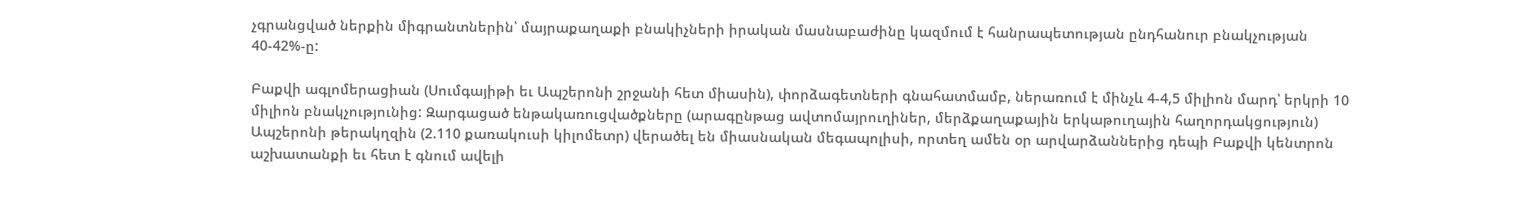չգրանցված ներքին միգրանտներին՝ մայրաքաղաքի բնակիչների իրական մասնաբաժինը կազմում է հանրապետության ընդհանուր բնակչության 40-42%-ը:

Բաքվի ագլոմերացիան (Սումգայիթի եւ Ապշերոնի շրջանի հետ միասին), փորձագետների գնահատմամբ, ներառում է մինչև 4-4,5 միլիոն մարդ՝ երկրի 10 միլիոն բնակչությունից: Զարգացած ենթակառուցվածքները (արագընթաց ավտոմայրուղիներ, մերձքաղաքային երկաթուղային հաղորդակցություն) Ապշերոնի թերակղզին (2.110 քառակուսի կիլոմետր) վերածել են միասնական մեգապոլիսի, որտեղ ամեն օր արվարձաններից դեպի Բաքվի կենտրոն աշխատանքի եւ հետ է գնում ավելի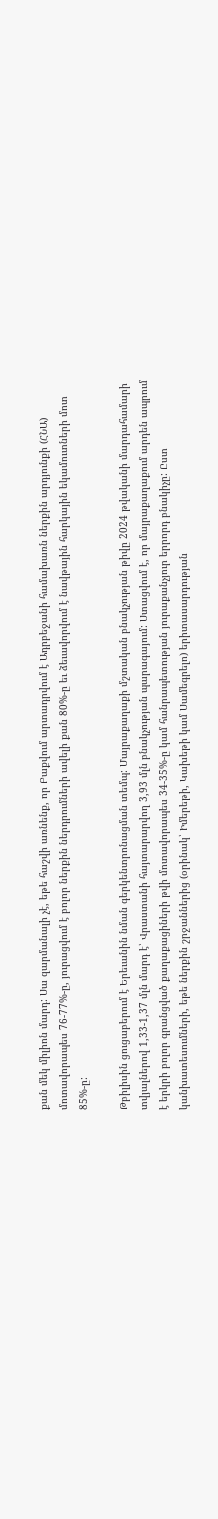քան մեկ միլիոն մարդ: Սա զարմանալի չէ, եթե հաշվի առնենք, որ Բաքվում արտադրվում է Ադրբեջանի համախառն ներքին արդյունքի (ՀՆԱ) մոտավորապես 76-77%-ը, յուրացվում է բոլոր ներքին ներդրումների ավելի քան 80%-ը եւ ձեւավորվում է նավթային հարկային եկամուտների մոտ 85%-ը:

Թբիլիսին ցուցաբերում է Երեւանին նման գերկենտրոնացման տեմպ: Մայրաքաղաքի մշտական բնակչության թիվը 2024 թվականի մարդահամարի տվյալներով 1,33-1,37 մլն մարդ է՝ Վրաստանի հայտարարվող 3,93 մլն բնակչության պարագայում: Ստացվում է, որ մայրաքաղաքում արդեն ապրում է երկրի բոլոր գրանցված քաղաքացիների թվի մոտավորապես 34-35%-ը կամ հանրապետության յուրաքանչյուր երրորդ բնակիչը: Ըստ կանխատեսումների, եթե ներքին շրջաններից (օրինակ՝ Իմերեթի, Կախեթի կամ Սամեգրելո) երիտասարդության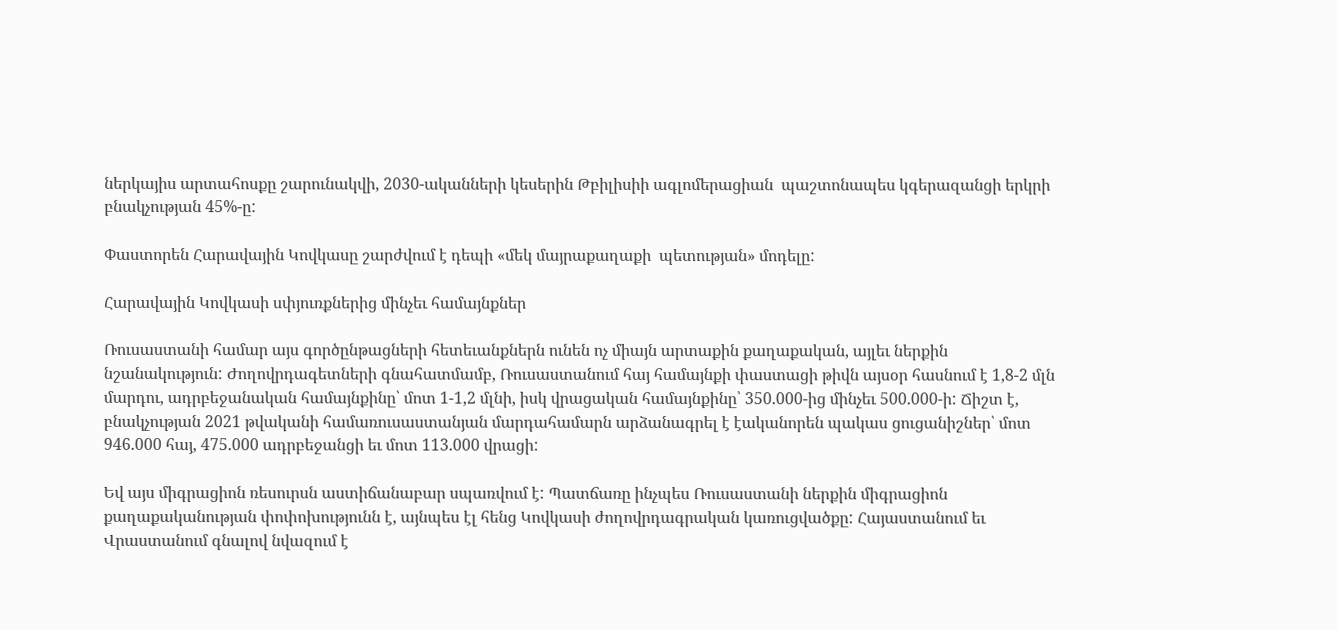ներկայիս արտահոսքը շարունակվի, 2030-ականների կեսերին Թբիլիսիի ագլոմերացիան  պաշտոնապես կգերազանցի երկրի բնակչության 45%-ը:

Փաստորեն Հարավային Կովկասը շարժվում է դեպի «մեկ մայրաքաղաքի  պետության» մոդելը:

Հարավային Կովկասի սփյուռքներից մինչեւ համայնքներ

Ռուսաստանի համար այս գործընթացների հետեւանքներն ունեն ոչ միայն արտաքին քաղաքական, այլեւ ներքին նշանակություն: Ժողովրդագետների գնահատմամբ, Ռուսաստանում հայ համայնքի փաստացի թիվն այսօր հասնում է 1,8-2 մլն մարդու, ադրբեջանական համայնքինը՝ մոտ 1-1,2 մլնի, իսկ վրացական համայնքինը՝ 350.000-ից մինչեւ 500.000-ի: Ճիշտ է, բնակչության 2021 թվականի համառուսաստանյան մարդահամարն արձանագրել է էականորեն պակաս ցուցանիշներ՝ մոտ 946.000 հայ, 475.000 ադրբեջանցի եւ մոտ 113.000 վրացի:

Եվ այս միգրացիոն ռեսուրսն աստիճանաբար սպառվում է: Պատճառը ինչպես Ռուսաստանի ներքին միգրացիոն քաղաքականության փոփոխությունն է, այնպես էլ հենց Կովկասի ժողովրդագրական կառուցվածքը: Հայաստանում եւ Վրաստանում գնալով նվազում է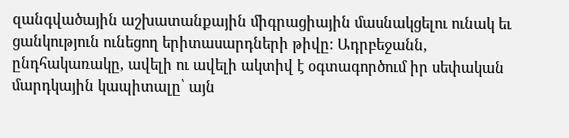զանգվածային աշխատանքային միգրացիային մասնակցելու ունակ եւ ցանկություն ունեցող երիտասարդների թիվը: Ադրբեջանն, ընդհակառակը, ավելի ու ավելի ակտիվ է օգտագործում իր սեփական մարդկային կապիտալը՝ այն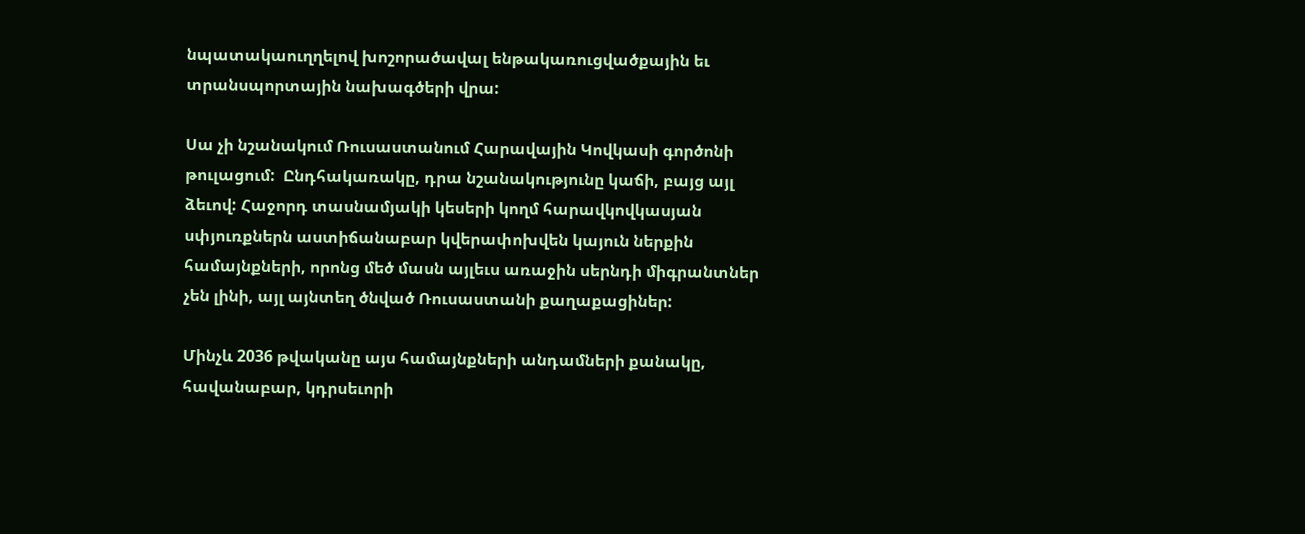նպատակաուղղելով խոշորածավալ ենթակառուցվածքային եւ տրանսպորտային նախագծերի վրա:

Սա չի նշանակում Ռուսաստանում Հարավային Կովկասի գործոնի թուլացում:  Ընդհակառակը, դրա նշանակությունը կաճի, բայց այլ ձեւով: Հաջորդ տասնամյակի կեսերի կողմ հարավկովկասյան սփյուռքներն աստիճանաբար կվերափոխվեն կայուն ներքին համայնքների, որոնց մեծ մասն այլեւս առաջին սերնդի միգրանտներ չեն լինի, այլ այնտեղ ծնված Ռուսաստանի քաղաքացիներ:

Մինչև 2036 թվականը այս համայնքների անդամների քանակը, հավանաբար, կդրսեւորի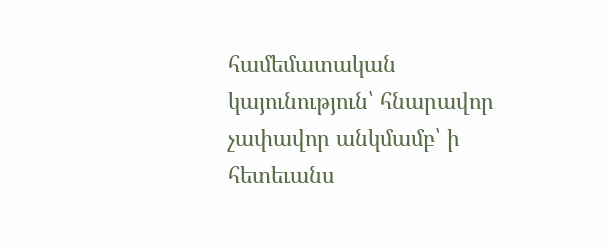համեմատական   կայունություն՝ հնարավոր չափավոր անկմամբ՝ ի հետեւանս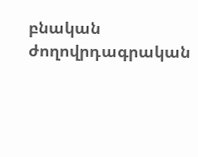բնական ժողովրդագրական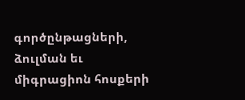գործընթացների, ձուլման եւ միգրացիոն հոսքերի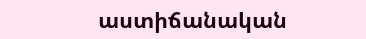աստիճանական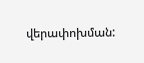վերափոխման: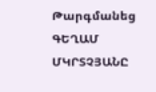Թարգմանեց ԳԵՂԱՄ ՄԿՐՏՉՅԱՆԸ